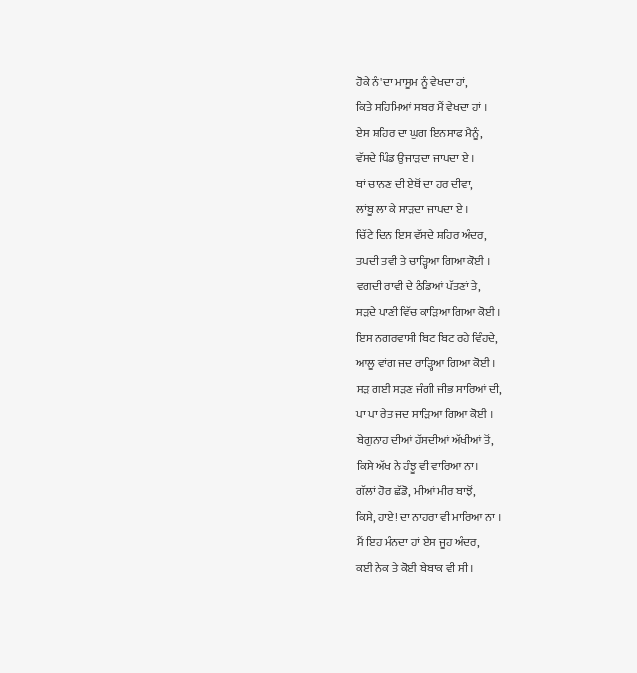ਹੋਕੇ ਨੰ'ਦਾ ਮਾਸੂਮ ਨੂੰ ਵੇਖਦਾ ਹਾਂ,
ਕਿਤੇ ਸਹਿਮਿਆਂ ਸਬਰ ਮੈਂ ਵੇਖਦਾ ਹਾਂ ।
ਏਸ ਸ਼ਹਿਰ ਦਾ ਘੁਗ ਇਨਸਾਫ ਮੈਨੂੰ,
ਵੱਸਦੇ ਪਿੰਡ ਉਜਾੜਦਾ ਜਾਪਦਾ ਏ ।
ਥਾਂ ਚਾਨਣ ਦੀ ਏਥੋਂ ਦਾ ਹਰ ਦੀਵਾ,
ਲਾਂਬੂ ਲਾ ਕੇ ਸਾੜਦਾ ਜਾਪਦਾ ਏ ।
ਚਿੱਟੇ ਦਿਨ ਇਸ ਵੱਸਦੇ ਸ਼ਹਿਰ ਅੰਦਰ,
ਤਪਦੀ ਤਵੀ ਤੇ ਚਾੜ੍ਹਿਆ ਗਿਆ ਕੋਈ ।
ਵਗਦੀ ਰਾਵੀ ਦੇ ਠੰਡਿਆਂ ਪੱਤਣਾਂ ਤੇ,
ਸੜਦੇ ਪਾਣੀ ਵਿੱਚ ਕਾੜਿਆ ਗਿਆ ਕੋਈ ।
ਇਸ ਨਗਰਵਾਸੀ ਬਿਟ ਬਿਟ ਰਹੇ ਵਿੰਹਦੇ,
ਆਲੂ ਵਾਂਗ ਜਦ ਰਾੜ੍ਹਿਆ ਗਿਆ ਕੋਈ ।
ਸੜ ਗਈ ਸੜਣ ਜੰਗੀ ਜੀਭ ਸਾਰਿਆਂ ਦੀ,
ਪਾ ਪਾ ਰੇਤ ਜਦ ਸਾੜਿਆ ਗਿਆ ਕੋਈ ।
ਬੇਗੁਨਾਹ ਦੀਆਂ ਹੱਸਦੀਆਂ ਅੱਖੀਆਂ ਤੋਂ,
ਕਿਸੇ ਅੱਖ ਨੇ ਹੰਝੂ ਵੀ ਵਾਰਿਆ ਨਾ।
ਗੱਲਾਂ ਹੋਰ ਛੱਡੋ, ਮੀਆਂ ਮੀਰ ਬਾਝੋਂ,
ਕਿਸੇ, ਹਾਏ! ਦਾ ਨਾਹਰਾ ਵੀ ਮਾਰਿਆ ਨਾ ।
ਮੈਂ ਇਹ ਮੰਨਦਾ ਹਾਂ ਏਸ ਜੂਹ ਅੰਦਰ,
ਕਈ ਨੇਕ ਤੇ ਕੋਈ ਬੇਬਾਕ ਵੀ ਸੀ।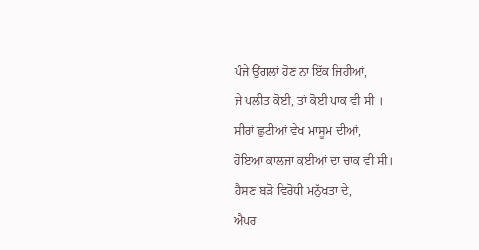ਪੰਜੇ ਉਂਗਲਾਂ ਹੋਣ ਨਾ ਇੱਕ ਜਿਹੀਆਂ,
ਜੇ ਪਲੀਤ ਕੋਈ, ਤਾਂ ਕੋਈ ਪਾਕ ਵੀ ਸੀ ।
ਸੀਰਾਂ ਛੁਟੀਆਂ ਵੇਖ ਮਾਸੂਮ ਦੀਆਂ,
ਹੋਇਆ ਕਾਲਜਾ ਕਈਆਂ ਦਾ ਚਾਕ ਵੀ ਸੀ।
ਹੈਸਣ ਬੜੋ ਵਿਰੋਧੀ ਮਨੁੱਖਤਾ ਦੇ,
ਐਪਰ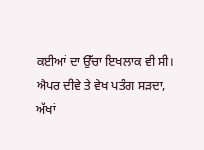ਕਈਆਂ ਦਾ ਉੱਚਾ ਇਖਲਾਕ ਵੀ ਸੀ।
ਐਪਰ ਦੀਵੇ ਤੇ ਵੇਖ ਪਤੰਗ ਸੜਦਾ,
ਅੱਖਾਂ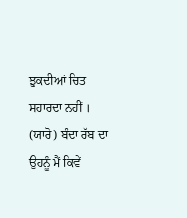ਝੁਕਦੀਆਂ ਚਿਤ ਸਹਾਰਦਾ ਨਹੀਂ ।
(ਯਾਰੋ) ਬੰਦਾ ਰੱਬ ਦਾ ਉਹਨੂੰ ਮੈਂ ਕਿਵੇਂ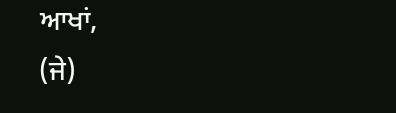ਆਖਾਂ,
(ਜੇ)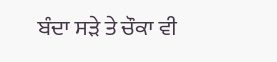ਬੰਦਾ ਸੜੇ ਤੇ ਚੌਕਾ ਵੀ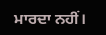ਮਾਰਦਾ ਨਹੀਂ।